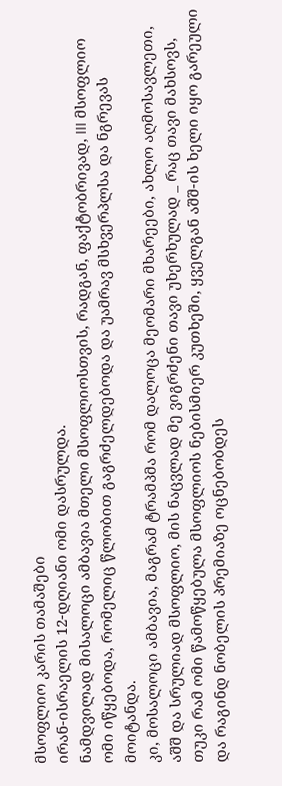მსოფლიო კარის თამაშები
ირან-ისრაელის 12-დღიანი ომი დასრულდა.
ნამდვილად მისალოცი ამბავია მთელი მსოფლიოსთვის, რადგან, ფაქტობრივად, III მსოფლიო ომი იწყებოდა, რომელიც წლობით გაგრძელდებოდა და უამრავ მსხვერპლსა და ნგრევას მოიტანდა.
კი, მოსალოცი ამბავია, მაგრამ ტრამპმა რომ დალოცა მეომარი მხარეები, ახლო აღმოსავლეთი, აშშ და სრულიად მსოფლიო, მის ნაცვლად მე ვიგრძენი თავი უხერხულად _ რაც თავი მახსოვს, თუკი რამ ომი წამოწყებულა მსოფლიოს ნებისმიერ კუთხეში, ყველგან აშშ-ის ხელი იყო გარეული და რაგინდ ნობელის პრემიაზე ოცნებობდეს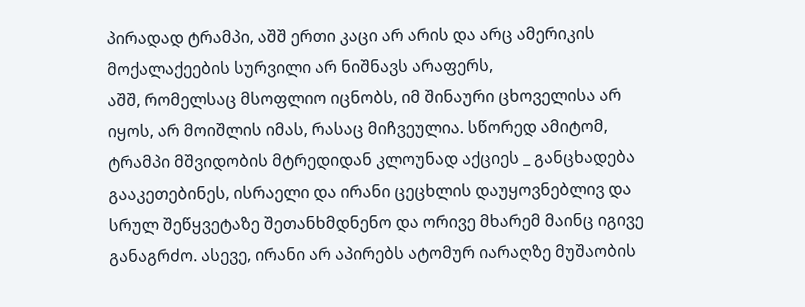პირადად ტრამპი, აშშ ერთი კაცი არ არის და არც ამერიკის მოქალაქეების სურვილი არ ნიშნავს არაფერს,
აშშ, რომელსაც მსოფლიო იცნობს, იმ შინაური ცხოველისა არ იყოს, არ მოიშლის იმას, რასაც მიჩვეულია. სწორედ ამიტომ, ტრამპი მშვიდობის მტრედიდან კლოუნად აქციეს _ განცხადება გააკეთებინეს, ისრაელი და ირანი ცეცხლის დაუყოვნებლივ და სრულ შეწყვეტაზე შეთანხმდნენო და ორივე მხარემ მაინც იგივე განაგრძო. ასევე, ირანი არ აპირებს ატომურ იარაღზე მუშაობის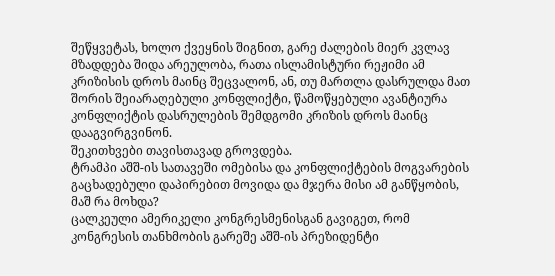შეწყვეტას, ხოლო ქვეყნის შიგნით, გარე ძალების მიერ კვლავ მზადდება შიდა არეულობა, რათა ისლამისტური რეჟიმი ამ კრიზისის დროს მაინც შეცვალონ, ან, თუ მართლა დასრულდა მათ შორის შეიარაღებული კონფლიქტი, წამოწყებული ავანტიურა კონფლიქტის დასრულების შემდგომი კრიზის დროს მაინც დააგვირგვინონ.
შეკითხვები თავისთავად გროვდება.
ტრამპი აშშ-ის სათავეში ომებისა და კონფლიქტების მოგვარების გაცხადებული დაპირებით მოვიდა და მჯერა მისი ამ განწყობის, მაშ რა მოხდა?
ცალკეული ამერიკელი კონგრესმენისგან გავიგეთ, რომ კონგრესის თანხმობის გარეშე აშშ-ის პრეზიდენტი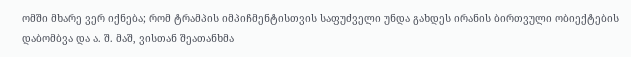ომში მხარე ვერ იქნება; რომ ტრამპის იმპიჩმენტისთვის საფუძველი უნდა გახდეს ირანის ბირთვული ობიექტების დაბომბვა და ა. შ. მაშ, ვისთან შეათანხმა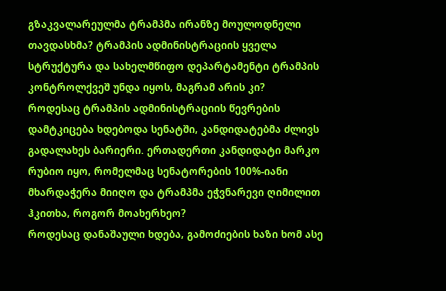გზაკვალარეულმა ტრამპმა ირანზე მოულოდნელი თავდასხმა? ტრამპის ადმინისტრაციის ყველა სტრუქტურა და სახელმწიფო დეპარტამენტი ტრამპის კონტროლქვეშ უნდა იყოს, მაგრამ არის კი?
როდესაც ტრამპის ადმინისტრაციის წევრების დამტკიცება ხდებოდა სენატში, კანდიდატებმა ძლივს გადალახეს ბარიერი. ერთადერთი კანდიდატი მარკო რუბიო იყო, რომელმაც სენატორების 100%-იანი მხარდაჭერა მიიღო და ტრამპმა ეჭვნარევი ღიმილით ჰკითხა, როგორ მოახერხეო?
როდესაც დანაშაული ხდება, გამოძიების ხაზი ხომ ასე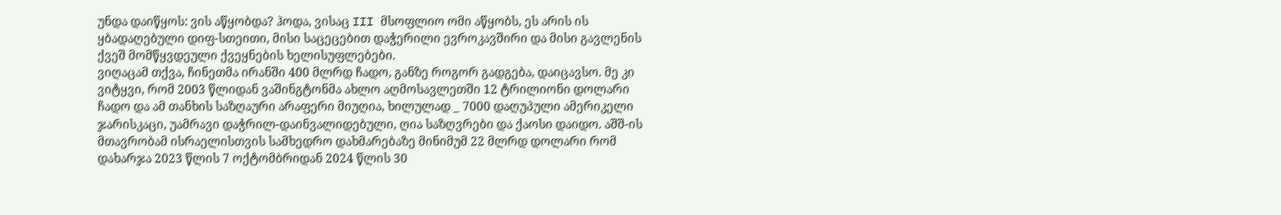უნდა დაიწყოს: ვის აწყობდა? ჰოდა, ვისაც III მსოფლიო ომი აწყობს, ეს არის ის ყბადაღებული დიფ-სთეითი, მისი საცეცებით დაჭერილი ევროკავშირი და მისი გავლენის ქვეშ მომწყვდეული ქვეყნების ხელისუფლებები.
ვიღაცამ თქვა, ჩინეთმა ირანში 400 მლრდ ჩადო, განზე როგორ გადგება, დაიცავსო. მე კი ვიტყვი, რომ 2003 წლიდან ვაშინგტონმა ახლო აღმოსავლეთში 12 ტრილიონი დოლარი ჩადო და ამ თანხის საზღაური არაფერი მიუღია, ხილულად _ 7000 დაღუპული ამერიკელი ჯარისკაცი, უამრავი დაჭრილ-დაინვალიდებული, ღია საზღვრები და ქაოსი დაიდო. აშშ-ის მთავრობამ ისრაელისთვის სამხედრო დახმარებაზე მინიმუმ 22 მლრდ დოლარი რომ დახარჯა 2023 წლის 7 ოქტომბრიდან 2024 წლის 30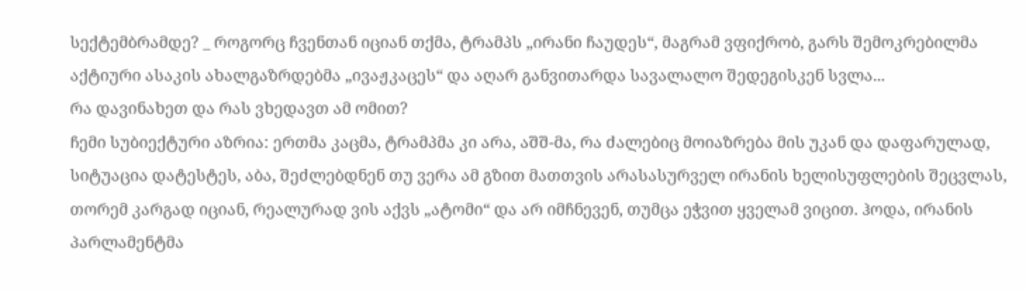სექტემბრამდე? _ როგორც ჩვენთან იციან თქმა, ტრამპს „ირანი ჩაუდეს“, მაგრამ ვფიქრობ, გარს შემოკრებილმა აქტიური ასაკის ახალგაზრდებმა „ივაჟკაცეს“ და აღარ განვითარდა სავალალო შედეგისკენ სვლა...
რა დავინახეთ და რას ვხედავთ ამ ომით?
ჩემი სუბიექტური აზრია: ერთმა კაცმა, ტრამპმა კი არა, აშშ-მა, რა ძალებიც მოიაზრება მის უკან და დაფარულად, სიტუაცია დატესტეს, აბა, შეძლებდნენ თუ ვერა ამ გზით მათთვის არასასურველ ირანის ხელისუფლების შეცვლას, თორემ კარგად იციან, რეალურად ვის აქვს „ატომი“ და არ იმჩნევენ, თუმცა ეჭვით ყველამ ვიცით. ჰოდა, ირანის პარლამენტმა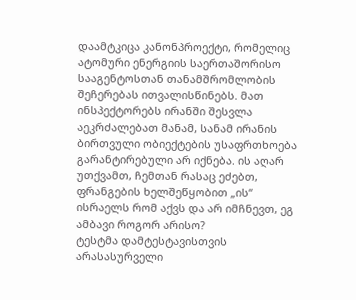დაამტკიცა კანონპროექტი, რომელიც ატომური ენერგიის საერთაშორისო სააგენტოსთან თანამშრომლობის შეჩერებას ითვალისწინებს. მათ ინსპექტორებს ირანში შესვლა აეკრძალებათ მანამ, სანამ ირანის ბირთვული ობიექტების უსაფრთხოება გარანტირებული არ იქნება. ის აღარ უთქვამთ, ჩემთან რასაც ეძებთ, ფრანგების ხელშეწყობით „ის“ ისრაელს რომ აქვს და არ იმჩნევთ, ეგ ამბავი როგორ არისო?
ტესტმა დამტესტავისთვის არასასურველი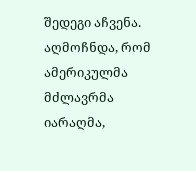შედეგი აჩვენა. აღმოჩნდა, რომ ამერიკულმა მძლავრმა იარაღმა,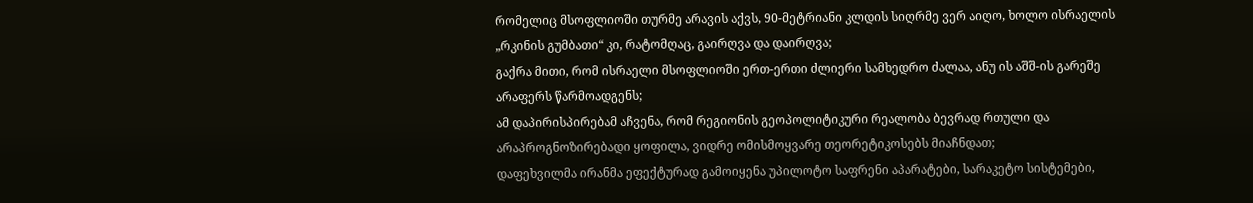რომელიც მსოფლიოში თურმე არავის აქვს, 90-მეტრიანი კლდის სიღრმე ვერ აიღო, ხოლო ისრაელის „რკინის გუმბათი“ კი, რატომღაც, გაირღვა და დაირღვა;
გაქრა მითი, რომ ისრაელი მსოფლიოში ერთ-ერთი ძლიერი სამხედრო ძალაა, ანუ ის აშშ-ის გარეშე არაფერს წარმოადგენს;
ამ დაპირისპირებამ აჩვენა, რომ რეგიონის გეოპოლიტიკური რეალობა ბევრად რთული და არაპროგნოზირებადი ყოფილა, ვიდრე ომისმოყვარე თეორეტიკოსებს მიაჩნდათ;
დაფეხვილმა ირანმა ეფექტურად გამოიყენა უპილოტო საფრენი აპარატები, სარაკეტო სისტემები,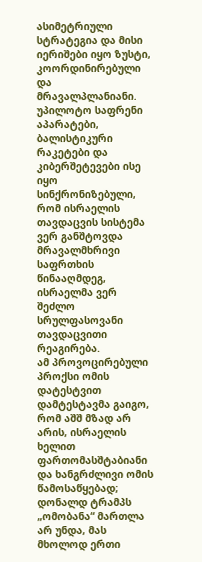ასიმეტრიული სტრატეგია და მისი იერიშები იყო ზუსტი, კოორდინირებული და მრავალპლანიანი. უპილოტო საფრენი აპარატები, ბალისტიკური რაკეტები და კიბერშეტევები ისე იყო სინქრონიზებული, რომ ისრაელის თავდაცვის სისტემა ვერ განშტოვდა მრავალმხრივი საფრთხის წინააღმდეგ, ისრაელმა ვერ შეძლო სრულფასოვანი თავდაცვითი რეაგირება.
ამ პროვოცირებული პროქსი ომის დატესტვით დამტესტავმა გაიგო, რომ აშშ მზად არ არის, ისრაელის ხელით ფართომასშტაბიანი და ხანგრძლივი ომის წამოსაწყებად;
დონალდ ტრამპს „ომობანა“ მართლა არ უნდა, მას მხოლოდ ერთი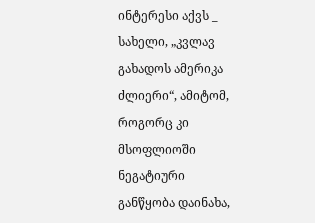ინტერესი აქვს _ სახელი, „კვლავ გახადოს ამერიკა ძლიერი“, ამიტომ, როგორც კი მსოფლიოში ნეგატიური განწყობა დაინახა,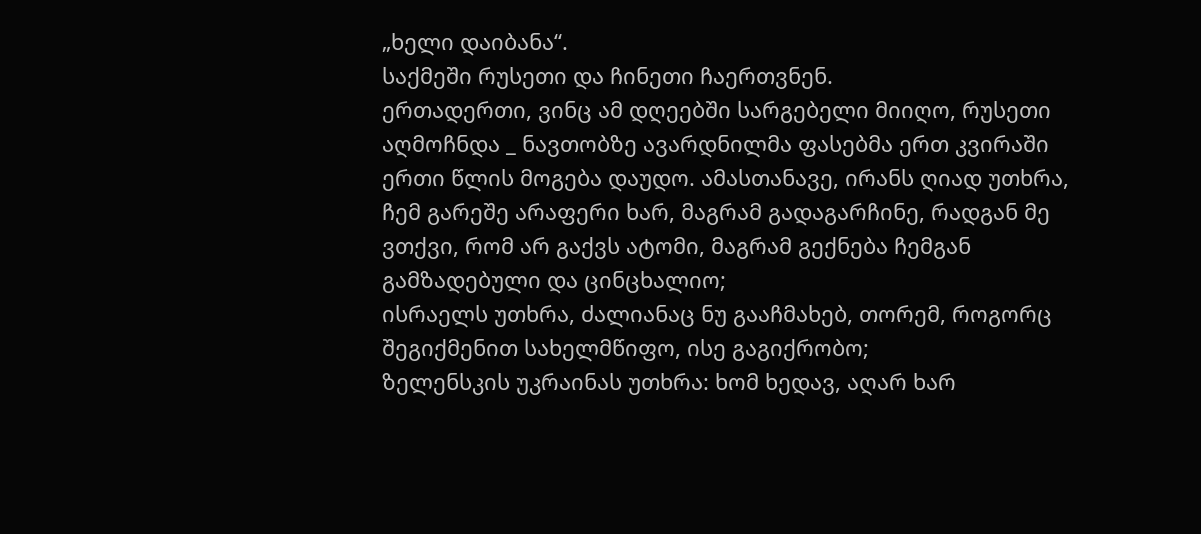„ხელი დაიბანა“.
საქმეში რუსეთი და ჩინეთი ჩაერთვნენ.
ერთადერთი, ვინც ამ დღეებში სარგებელი მიიღო, რუსეთი აღმოჩნდა _ ნავთობზე ავარდნილმა ფასებმა ერთ კვირაში ერთი წლის მოგება დაუდო. ამასთანავე, ირანს ღიად უთხრა, ჩემ გარეშე არაფერი ხარ, მაგრამ გადაგარჩინე, რადგან მე ვთქვი, რომ არ გაქვს ატომი, მაგრამ გექნება ჩემგან გამზადებული და ცინცხალიო;
ისრაელს უთხრა, ძალიანაც ნუ გააჩმახებ, თორემ, როგორც შეგიქმენით სახელმწიფო, ისე გაგიქრობო;
ზელენსკის უკრაინას უთხრა: ხომ ხედავ, აღარ ხარ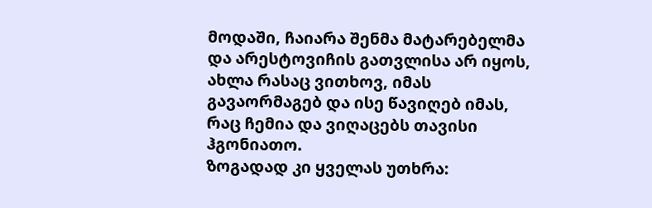მოდაში, ჩაიარა შენმა მატარებელმა და არესტოვიჩის გათვლისა არ იყოს, ახლა რასაც ვითხოვ, იმას გავაორმაგებ და ისე წავიღებ იმას, რაც ჩემია და ვიღაცებს თავისი ჰგონიათო.
ზოგადად კი ყველას უთხრა: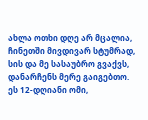ახლა ოთხი დღე არ მცალია, ჩინეთში მივდივარ სტუმრად, სის და მე სასაუბრო გვაქვს, დანარჩენს მერე გაიგებთო.
ეს 12-დღიანი ომი,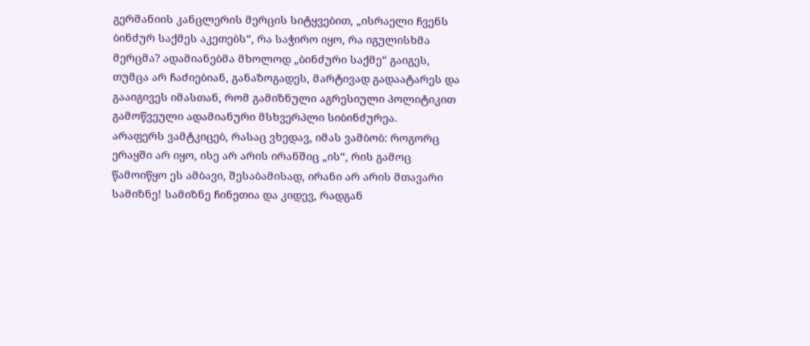გერმანიის კანცლერის მერცის სიტყვებით, „ისრაელი ჩვენს ბინძურ საქმეს აკეთებს“, რა საჭირო იყო, რა იგულისხმა მერცმა? ადამიანებმა მხოლოდ „ბინძური საქმე“ გაიგეს, თუმცა არ ჩაძიებიან, განაზოგადეს, მარტივად გადაატარეს და გააიგივეს იმასთან, რომ გამიზნული აგრესიული პოლიტიკით გამოწვეული ადამიანური მსხვერპლი სიბინძურეა.
არაფერს ვამტკიცებ, რასაც ვხედავ, იმას ვამბობ: როგორც ერაყში არ იყო, ისე არ არის ირანშიც „ის“, რის გამოც წამოიწყო ეს ამბავი, შესაბამისად, ირანი არ არის მთავარი სამიზნე! სამიზნე ჩინეთია და კიდევ, რადგან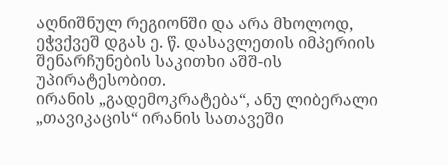აღნიშნულ რეგიონში და არა მხოლოდ, ეჭვქვეშ დგას ე. წ. დასავლეთის იმპერიის შენარჩუნების საკითხი აშშ-ის უპირატესობით.
ირანის „გადემოკრატება“, ანუ ლიბერალი „თავიკაცის“ ირანის სათავეში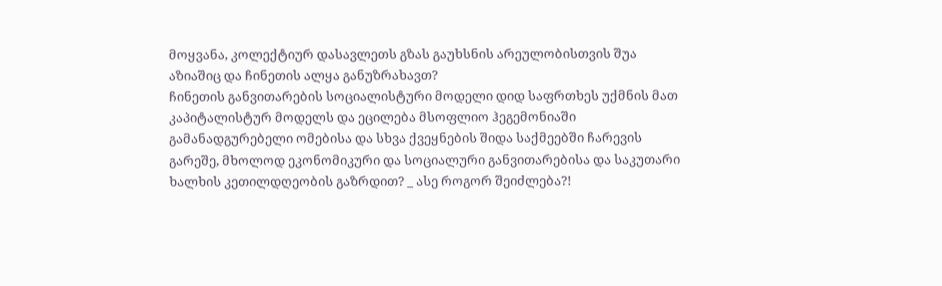მოყვანა, კოლექტიურ დასავლეთს გზას გაუხსნის არეულობისთვის შუა აზიაშიც და ჩინეთის ალყა განუზრახავთ?
ჩინეთის განვითარების სოციალისტური მოდელი დიდ საფრთხეს უქმნის მათ კაპიტალისტურ მოდელს და ეცილება მსოფლიო ჰეგემონიაში გამანადგურებელი ომებისა და სხვა ქვეყნების შიდა საქმეებში ჩარევის გარეშე, მხოლოდ ეკონომიკური და სოციალური განვითარებისა და საკუთარი ხალხის კეთილდღეობის გაზრდით? _ ასე როგორ შეიძლება?!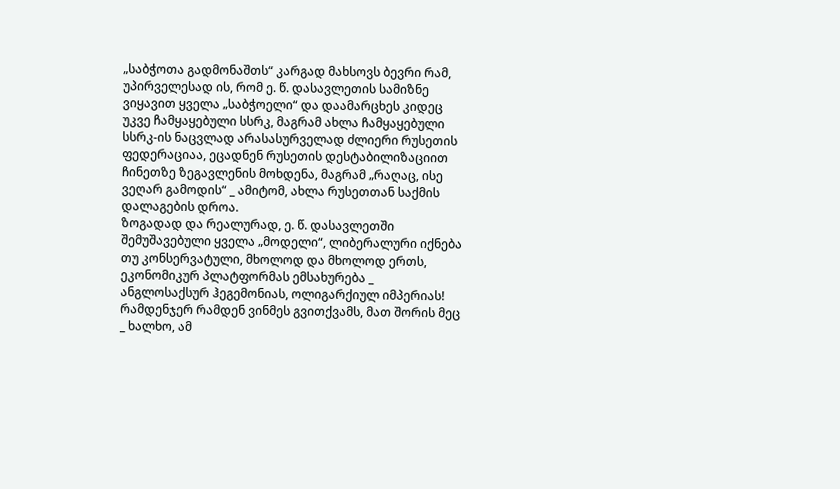„საბჭოთა გადმონაშთს“ კარგად მახსოვს ბევრი რამ, უპირველესად ის, რომ ე. წ. დასავლეთის სამიზნე ვიყავით ყველა „საბჭოელი“ და დაამარცხეს კიდეც უკვე ჩამყაყებული სსრკ, მაგრამ ახლა ჩამყაყებული სსრკ-ის ნაცვლად არასასურველად ძლიერი რუსეთის ფედერაციაა, ეცადნენ რუსეთის დესტაბილიზაციით ჩინეთზე ზეგავლენის მოხდენა, მაგრამ „რაღაც, ისე ვეღარ გამოდის“ _ ამიტომ, ახლა რუსეთთან საქმის დალაგების დროა.
ზოგადად და რეალურად, ე. წ. დასავლეთში შემუშავებული ყველა „მოდელი“, ლიბერალური იქნება თუ კონსერვატული, მხოლოდ და მხოლოდ ერთს, ეკონომიკურ პლატფორმას ემსახურება _ ანგლოსაქსურ ჰეგემონიას, ოლიგარქიულ იმპერიას!
რამდენჯერ რამდენ ვინმეს გვითქვამს, მათ შორის მეც _ ხალხო, ამ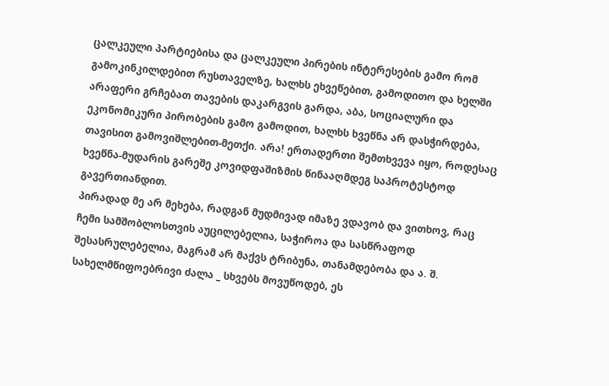ცალკეული პარტიებისა და ცალკეული პირების ინტერესების გამო რომ გამოკინკილდებით რუსთაველზე, ხალხს ეხვეწებით, გამოდითო და ხელში არაფერი გრჩებათ თავების დაკარგვის გარდა, აბა, სოციალური და ეკონომიკური პირობების გამო გამოდით, ხალხს ხვეწნა არ დასჭირდება, თავისით გამოვიშლებით-მეთქი. არა! ერთადერთი შემთხვევა იყო, როდესაც ხვეწნა-მუდარის გარეშე კოვიდფაშიზმის წინააღმდეგ საპროტესტოდ გავერთიანდით.
პირადად მე არ მეხება, რადგან მუდმივად იმაზე ვდავობ და ვითხოვ, რაც ჩემი სამშობლოსთვის აუცილებელია, საჭიროა და სასწრაფოდ შესასრულებელია, მაგრამ არ მაქვს ტრიბუნა, თანამდებობა და ა. შ. სახელმწიფოებრივი ძალა _ სხვებს მოვუწოდებ, ეს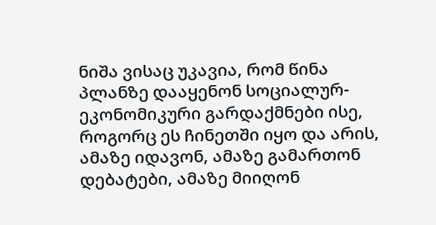ნიშა ვისაც უკავია, რომ წინა პლანზე დააყენონ სოციალურ-ეკონომიკური გარდაქმნები ისე, როგორც ეს ჩინეთში იყო და არის, ამაზე იდავონ, ამაზე გამართონ დებატები, ამაზე მიიღონ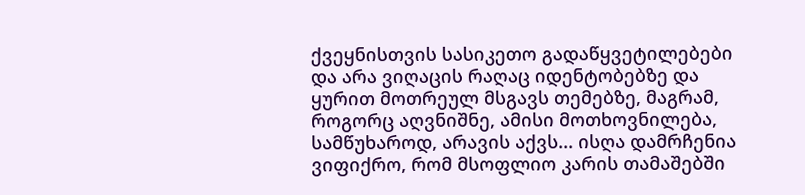ქვეყნისთვის სასიკეთო გადაწყვეტილებები და არა ვიღაცის რაღაც იდენტობებზე და ყურით მოთრეულ მსგავს თემებზე, მაგრამ, როგორც აღვნიშნე, ამისი მოთხოვნილება, სამწუხაროდ, არავის აქვს... ისღა დამრჩენია ვიფიქრო, რომ მსოფლიო კარის თამაშებში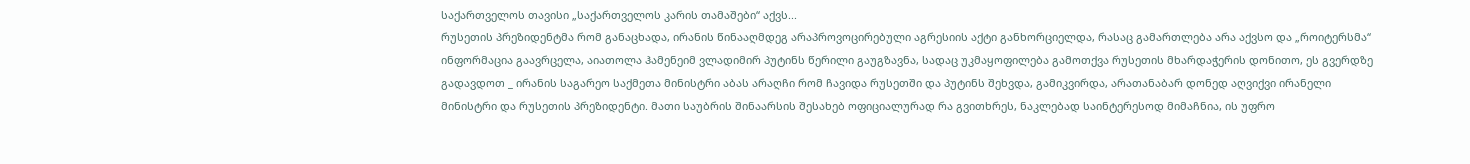საქართველოს თავისი „საქართველოს კარის თამაშები“ აქვს...
რუსეთის პრეზიდენტმა რომ განაცხადა, ირანის წინააღმდეგ არაპროვოცირებული აგრესიის აქტი განხორციელდა, რასაც გამართლება არა აქვსო და „როიტერსმა“ ინფორმაცია გაავრცელა, აიათოლა ჰამენეიმ ვლადიმირ პუტინს წერილი გაუგზავნა, სადაც უკმაყოფილება გამოთქვა რუსეთის მხარდაჭერის დონითო, ეს გვერდზე გადავდოთ _ ირანის საგარეო საქმეთა მინისტრი აბას არაღჩი რომ ჩავიდა რუსეთში და პუტინს შეხვდა, გამიკვირდა, არათანაბარ დონედ აღვიქვი ირანელი მინისტრი და რუსეთის პრეზიდენტი. მათი საუბრის შინაარსის შესახებ ოფიციალურად რა გვითხრეს, ნაკლებად საინტერესოდ მიმაჩნია, ის უფრო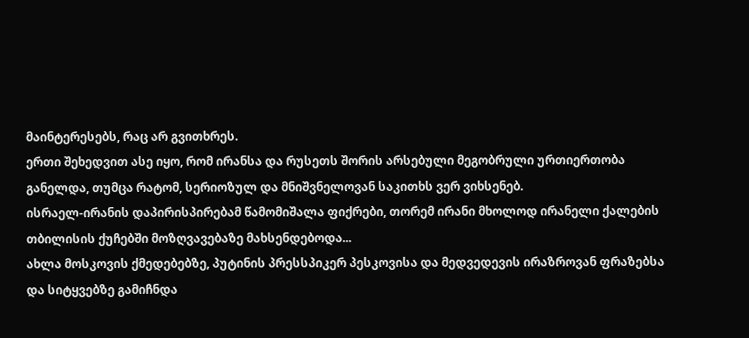მაინტერესებს, რაც არ გვითხრეს.
ერთი შეხედვით ასე იყო, რომ ირანსა და რუსეთს შორის არსებული მეგობრული ურთიერთობა განელდა, თუმცა რატომ, სერიოზულ და მნიშვნელოვან საკითხს ვერ ვიხსენებ.
ისრაელ-ირანის დაპირისპირებამ წამომიშალა ფიქრები, თორემ ირანი მხოლოდ ირანელი ქალების თბილისის ქუჩებში მოზღვავებაზე მახსენდებოდა...
ახლა მოსკოვის ქმედებებზე, პუტინის პრესსპიკერ პესკოვისა და მედვედევის ირაზროვან ფრაზებსა და სიტყვებზე გამიჩნდა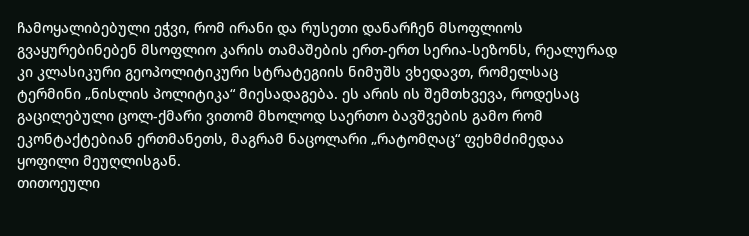ჩამოყალიბებული ეჭვი, რომ ირანი და რუსეთი დანარჩენ მსოფლიოს გვაყურებინებენ მსოფლიო კარის თამაშების ერთ-ერთ სერია-სეზონს, რეალურად კი კლასიკური გეოპოლიტიკური სტრატეგიის ნიმუშს ვხედავთ, რომელსაც ტერმინი „ნისლის პოლიტიკა“ მიესადაგება. ეს არის ის შემთხვევა, როდესაც გაცილებული ცოლ-ქმარი ვითომ მხოლოდ საერთო ბავშვების გამო რომ ეკონტაქტებიან ერთმანეთს, მაგრამ ნაცოლარი „რატომღაც“ ფეხმძიმედაა ყოფილი მეუღლისგან.
თითოეული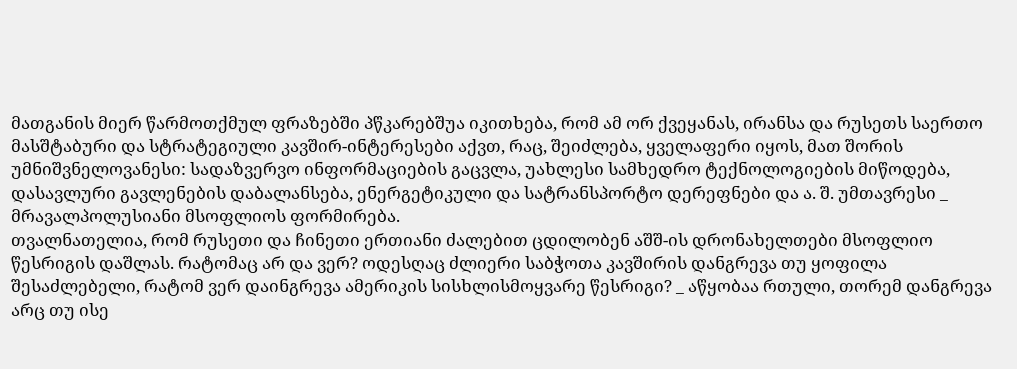მათგანის მიერ წარმოთქმულ ფრაზებში პწკარებშუა იკითხება, რომ ამ ორ ქვეყანას, ირანსა და რუსეთს საერთო მასშტაბური და სტრატეგიული კავშირ-ინტერესები აქვთ, რაც, შეიძლება, ყველაფერი იყოს, მათ შორის უმნიშვნელოვანესი: სადაზვერვო ინფორმაციების გაცვლა, უახლესი სამხედრო ტექნოლოგიების მიწოდება, დასავლური გავლენების დაბალანსება, ენერგეტიკული და სატრანსპორტო დერეფნები და ა. შ. უმთავრესი _ მრავალპოლუსიანი მსოფლიოს ფორმირება.
თვალნათელია, რომ რუსეთი და ჩინეთი ერთიანი ძალებით ცდილობენ აშშ-ის დრონახელთები მსოფლიო წესრიგის დაშლას. რატომაც არ და ვერ? ოდესღაც ძლიერი საბჭოთა კავშირის დანგრევა თუ ყოფილა შესაძლებელი, რატომ ვერ დაინგრევა ამერიკის სისხლისმოყვარე წესრიგი? _ აწყობაა რთული, თორემ დანგრევა არც თუ ისე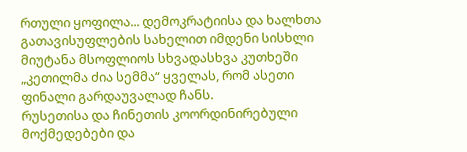რთული ყოფილა... დემოკრატიისა და ხალხთა გათავისუფლების სახელით იმდენი სისხლი მიუტანა მსოფლიოს სხვადასხვა კუთხეში „კეთილმა ძია სემმა“ ყველას, რომ ასეთი ფინალი გარდაუვალად ჩანს.
რუსეთისა და ჩინეთის კოორდინირებული მოქმედებები და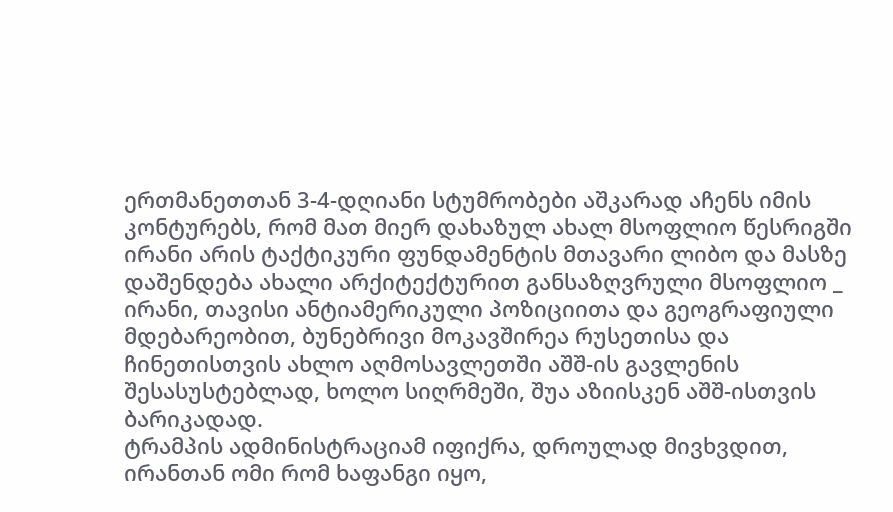ერთმანეთთან 3-4-დღიანი სტუმრობები აშკარად აჩენს იმის კონტურებს, რომ მათ მიერ დახაზულ ახალ მსოფლიო წესრიგში ირანი არის ტაქტიკური ფუნდამენტის მთავარი ლიბო და მასზე დაშენდება ახალი არქიტექტურით განსაზღვრული მსოფლიო _ ირანი, თავისი ანტიამერიკული პოზიციითა და გეოგრაფიული მდებარეობით, ბუნებრივი მოკავშირეა რუსეთისა და ჩინეთისთვის ახლო აღმოსავლეთში აშშ-ის გავლენის შესასუსტებლად, ხოლო სიღრმეში, შუა აზიისკენ აშშ-ისთვის ბარიკადად.
ტრამპის ადმინისტრაციამ იფიქრა, დროულად მივხვდით, ირანთან ომი რომ ხაფანგი იყო,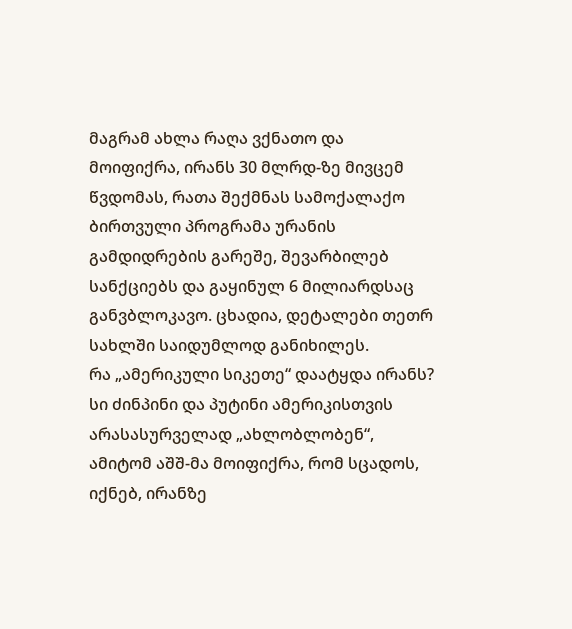მაგრამ ახლა რაღა ვქნათო და მოიფიქრა, ირანს 30 მლრდ-ზე მივცემ წვდომას, რათა შექმნას სამოქალაქო ბირთვული პროგრამა ურანის გამდიდრების გარეშე, შევარბილებ სანქციებს და გაყინულ 6 მილიარდსაც განვბლოკავო. ცხადია, დეტალები თეთრ სახლში საიდუმლოდ განიხილეს.
რა „ამერიკული სიკეთე“ დაატყდა ირანს?
სი ძინპინი და პუტინი ამერიკისთვის არასასურველად „ახლობლობენ“, ამიტომ აშშ-მა მოიფიქრა, რომ სცადოს, იქნებ, ირანზე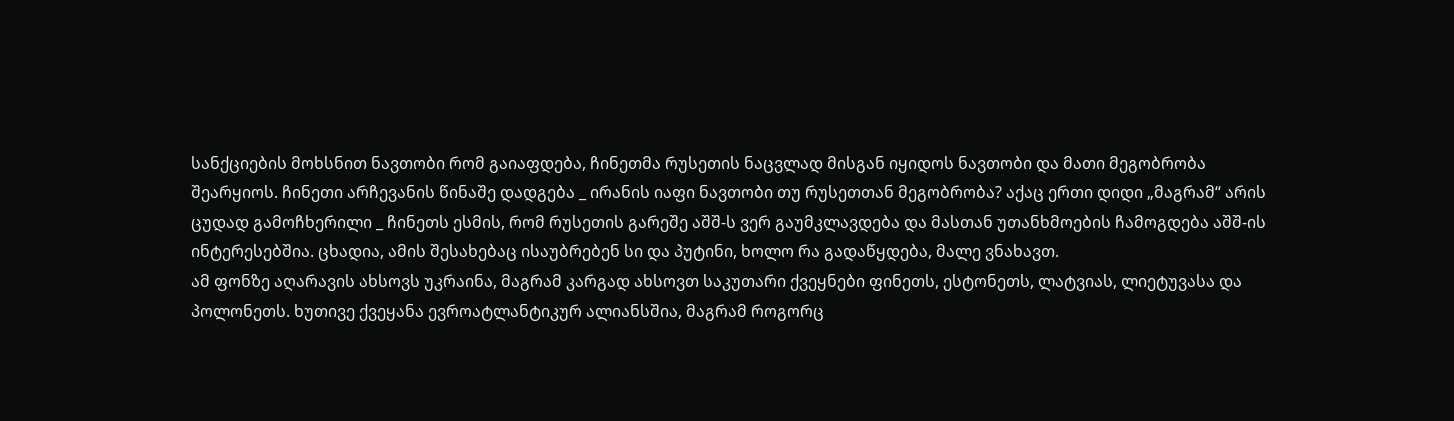სანქციების მოხსნით ნავთობი რომ გაიაფდება, ჩინეთმა რუსეთის ნაცვლად მისგან იყიდოს ნავთობი და მათი მეგობრობა შეარყიოს. ჩინეთი არჩევანის წინაშე დადგება _ ირანის იაფი ნავთობი თუ რუსეთთან მეგობრობა? აქაც ერთი დიდი „მაგრამ“ არის ცუდად გამოჩხერილი _ ჩინეთს ესმის, რომ რუსეთის გარეშე აშშ-ს ვერ გაუმკლავდება და მასთან უთანხმოების ჩამოგდება აშშ-ის ინტერესებშია. ცხადია, ამის შესახებაც ისაუბრებენ სი და პუტინი, ხოლო რა გადაწყდება, მალე ვნახავთ.
ამ ფონზე აღარავის ახსოვს უკრაინა, მაგრამ კარგად ახსოვთ საკუთარი ქვეყნები ფინეთს, ესტონეთს, ლატვიას, ლიეტუვასა და პოლონეთს. ხუთივე ქვეყანა ევროატლანტიკურ ალიანსშია, მაგრამ როგორც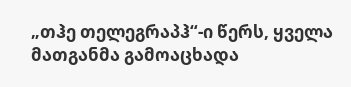„თჰე თელეგრაპჰ“-ი წერს, ყველა მათგანმა გამოაცხადა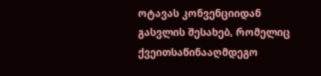ოტავას კონვენციიდან გასვლის შესახებ, რომელიც ქვეითსაწინააღმდეგო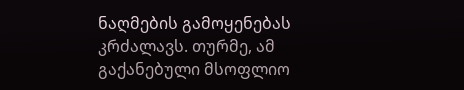ნაღმების გამოყენებას კრძალავს. თურმე, ამ გაქანებული მსოფლიო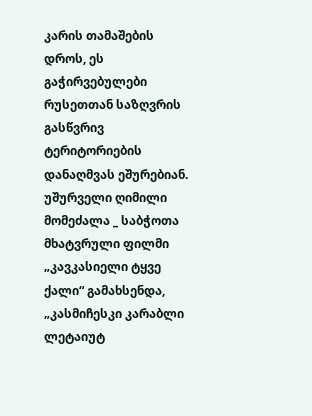კარის თამაშების დროს, ეს გაჭირვებულები რუსეთთან საზღვრის გასწვრივ ტერიტორიების დანაღმვას ეშურებიან.
უშურველი ღიმილი მომეძალა _ საბჭოთა მხატვრული ფილმი „კავკასიელი ტყვე ქალი“ გამახსენდა, „კასმიჩესკი კარაბლი ლეტაიუტ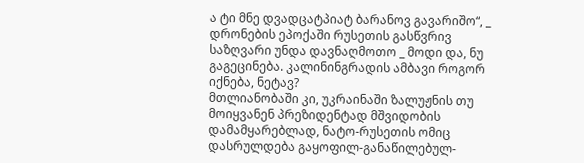ა ტი მნე დვადცატპიატ ბარანოვ გავარიშო“, _ დრონების ეპოქაში რუსეთის გასწვრივ საზღვარი უნდა დავნაღმოთო _ მოდი და, ნუ გაგეცინება. კალინინგრადის ამბავი როგორ იქნება, ნეტავ?
მთლიანობაში კი, უკრაინაში ზალუჟნის თუ მოიყვანენ პრეზიდენტად მშვიდობის დამამყარებლად, ნატო-რუსეთის ომიც დასრულდება გაყოფილ-განაწილებულ-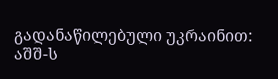გადანაწილებული უკრაინით: აშშ-ს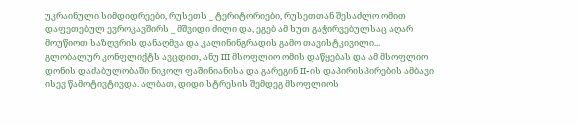უკრაინული სიმდიდრეები, რუსეთს _ ტერიტორიები, რუსეთთან შესაძლო ომით დაფეთებულ ევროკავშირს _ მშვიდი ძილი და, ეგებ ამ ხუთ გაჭირვებულსაც აღარ მოუწიოთ საზღვრის დანაღმვა და კალინინგრადის გამო თავისტკივილი...
გლობალურ კონფლიქტს ავცდით, ანუ III მსოფლიო ომის დაწყებას და ამ მსოფლიო დონის დაძაბულობაში ნიკოლ ფაშინიანისა და გარეგინ II-ის დაპირისპირების ამბავი ისევ წამოტივტივდა. ალბათ, დიდი სტრესის შემდეგ მსოფლიოს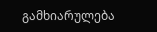გამხიარულება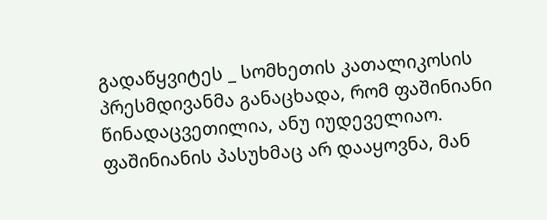გადაწყვიტეს _ სომხეთის კათალიკოსის პრესმდივანმა განაცხადა, რომ ფაშინიანი წინადაცვეთილია, ანუ იუდეველიაო. ფაშინიანის პასუხმაც არ დააყოვნა, მან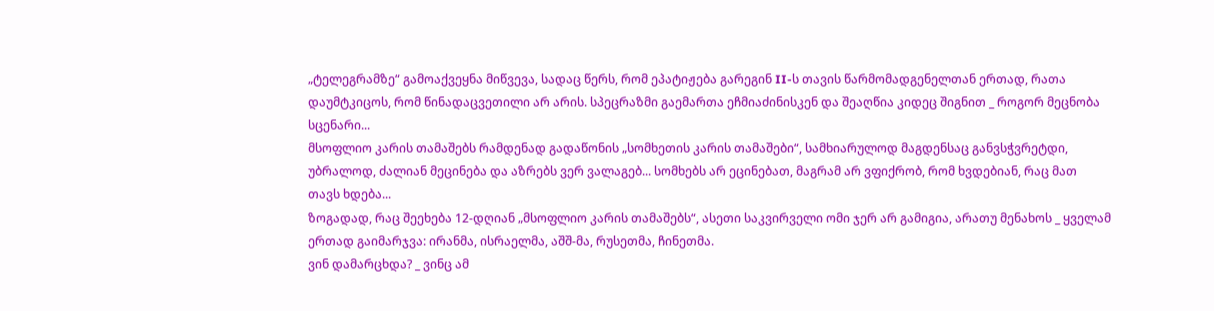„ტელეგრამზე“ გამოაქვეყნა მიწვევა, სადაც წერს, რომ ეპატიჟება გარეგინ II-ს თავის წარმომადგენელთან ერთად, რათა დაუმტკიცოს, რომ წინადაცვეთილი არ არის. სპეცრაზმი გაემართა ეჩმიაძინისკენ და შეაღწია კიდეც შიგნით _ როგორ მეცნობა სცენარი...
მსოფლიო კარის თამაშებს რამდენად გადაწონის „სომხეთის კარის თამაშები“, სამხიარულოდ მაგდენსაც განვსჭვრეტდი, უბრალოდ, ძალიან მეცინება და აზრებს ვერ ვალაგებ... სომხებს არ ეცინებათ, მაგრამ არ ვფიქრობ, რომ ხვდებიან, რაც მათ თავს ხდება...
ზოგადად, რაც შეეხება 12-დღიან „მსოფლიო კარის თამაშებს“, ასეთი საკვირველი ომი ჯერ არ გამიგია, არათუ მენახოს _ ყველამ ერთად გაიმარჯვა: ირანმა, ისრაელმა, აშშ-მა, რუსეთმა, ჩინეთმა.
ვინ დამარცხდა? _ ვინც ამ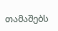თამაშებს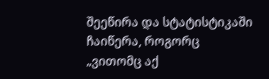შეეწირა და სტატისტიკაში ჩაიწერა, როგორც „ვითომც აქ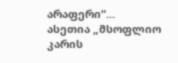არაფერი“...
ასეთია „მსოფლიო კარის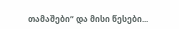თამაშები“ და მისი წესები...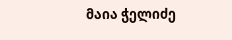მაია ჭელიძე